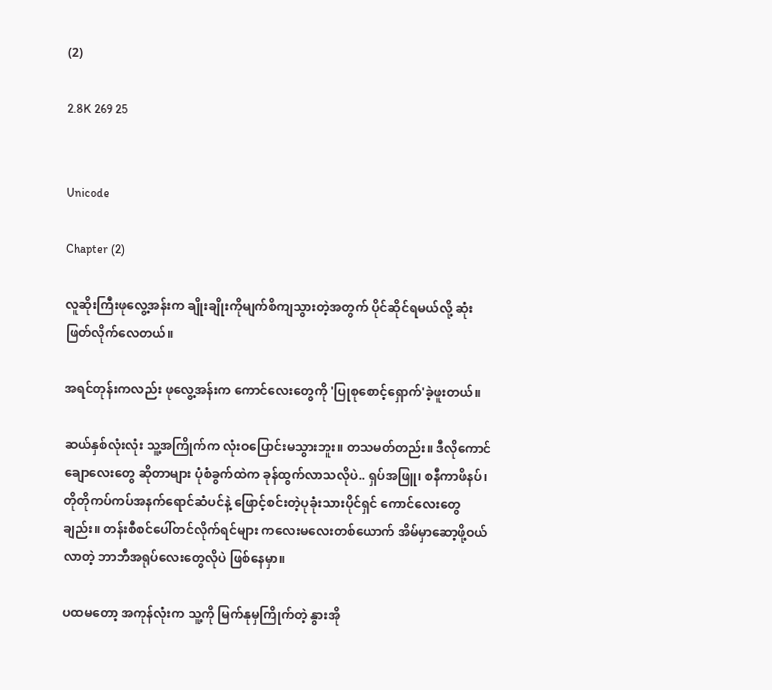(2)

2.8K 269 25


Unicode

Chapter (2)

လူဆိုးကြီးဖုလွေ့အန်းက ချိုးချိုးကိုမျက်စိကျသွားတဲ့အတွက် ပိုင်ဆိုင်ရမယ်လို့ ဆုံးဖြတ်လိုက်လေတယ်။

အရင်တုန်းကလည်း ဖုလွေ့အန်းက ကောင်လေးတွေကို 'ပြုစုစောင့်ရှောက်'ခဲ့ဖူးတယ်။

ဆယ်နှစ်လုံးလုံး သူ့အကြိုက်က လုံးဝပြောင်းမသွားဘူး။ တသမတ်တည်း။ ဒီလိုကောင်ချောလေးတွေ ဆိုတာများ ပုံစံခွက်ထဲက ခုန်ထွက်လာသလိုပဲ.. ရှပ်အဖြူ၊ စနီကာဖိနပ်၊ တိုတိုကပ်ကပ်အနက်ရောင်ဆံပင်နဲ့ ဖြောင့်စင်းတဲ့ပုခုံးသားပိုင်ရှင် ကောင်လေးတွေချည်း။ တန်းစီစင်ပေါ်တင်လိုက်ရင်များ ကလေးမလေးတစ်ယောက် အိမ်မှာဆော့ဖို့ဝယ်လာတဲ့ ဘာဘီအရုပ်လေးတွေလိုပဲ ဖြစ်နေမှာ။

ပထမတော့ အကုန်လုံးက သူ့ကို မြက်နုမှကြိုက်တဲ့ နွားအို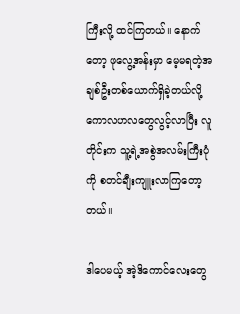ကြီးလို့ ထင်ကြတယ်။ နောက်တော့ ဖုလွေ့အန်းမှာ မေ့မရတဲ့အချစ်ဦးတစ်ယောက်ရှိခဲ့တယ်လို့ ကောလဟလတွေလွင့်လာပြီး လူတိုင်းက သူ့ရဲ့အစွဲအလမ်းကြီးပုံကို စတင်ချီးကျူးလာကြတော့တယ်။

ဒါပေမယ့် အဲ့ဒိကောင်လေးတွေ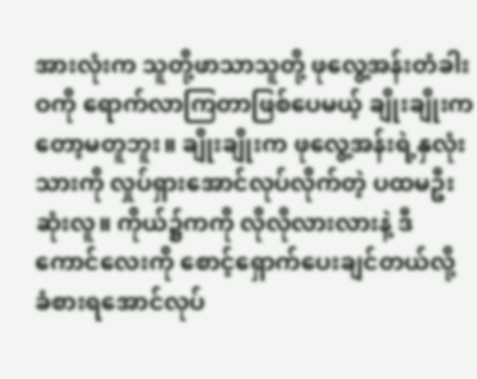အားလုံးက သူတို့ဖာသာသူတို့ ဖုလွေ့အန်းတံခါးဝကို ရောက်လာကြတာဖြစ်ပေမယ့် ချိုးချိုးကတော့မတူဘူး။ ချိုးချိုးက ဖုလွေ့အန်းရဲ့နှလုံးသားကို လှုပ်ရှားအောင်လုပ်လိုက်တဲ့ ပထမဦးဆုံးလူ။ ကိုယ်၌ကကို လိုလိုလားလားနဲ့ ဒီကောင်လေးကို စောင့်ရှောက်ပေးချင်တယ်လို့ ခံစားရအောင်လုပ်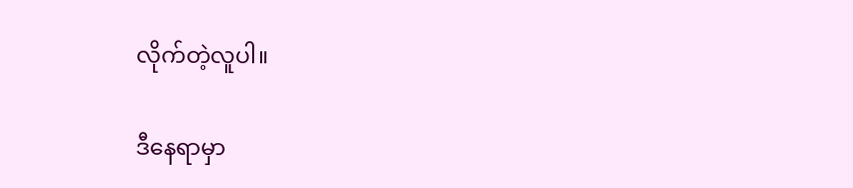လိုက်တဲ့လူပါ။

ဒီနေရာမှာ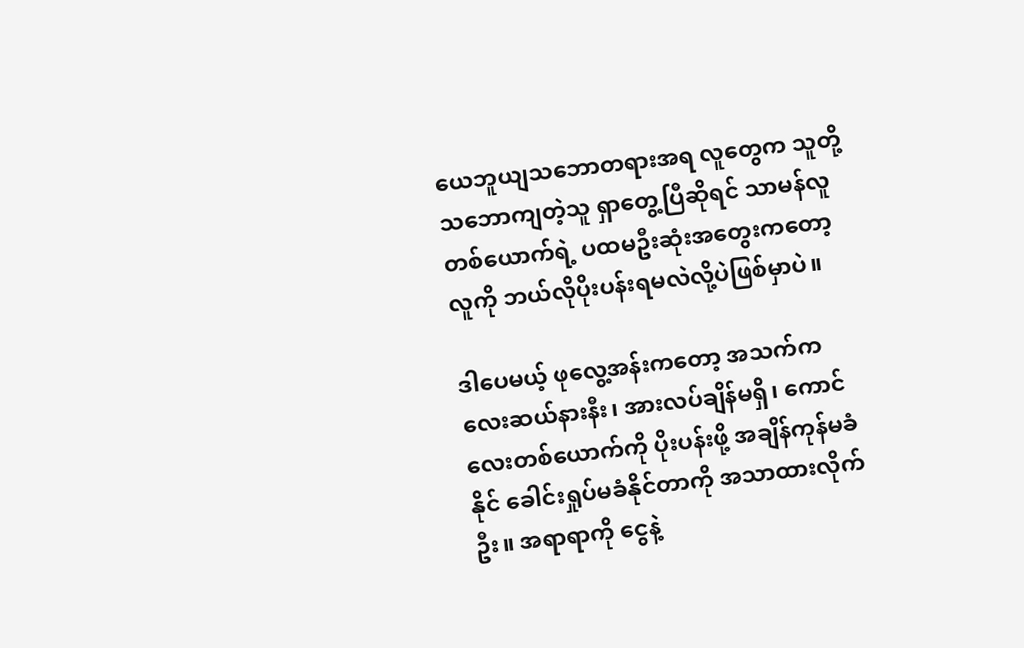ယေဘူယျသဘောတရားအရ လူတွေက သူတို့သဘောကျတဲ့သူ ရှာတွေ့ပြီဆိုရင် သာမန်လူတစ်ယောက်ရဲ့ ပထမဦးဆုံးအတွေးကတော့ လူကို ဘယ်လိုပိုးပန်းရမလဲလို့ပဲဖြစ်မှာပဲ။

ဒါပေမယ့် ဖုလွေ့အန်းကတော့ အသက်က လေးဆယ်နားနီး၊ အားလပ်ချိန်မရှိ၊ ကောင်လေးတစ်ယောက်ကို ပိုးပန်းဖို့ အချိန်ကုန်မခံနိုင် ခေါင်းရှုပ်မခံနိုင်တာကို အသာထားလိုက်ဦး။ အရာရာကို ငွေနဲ့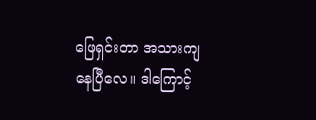ဖြေရှင်းတာ အသားကျနေပြီလေ။ ဒါကြောင့်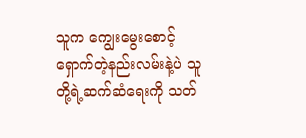သူက ကျွေးမွေးစောင့်ရှောက်တဲ့နည်းလမ်းနဲ့ပဲ သူတို့ရဲ့ဆက်ဆံရေးကို သတ်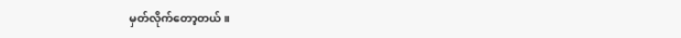မှတ်လိုက်တော့တယ်။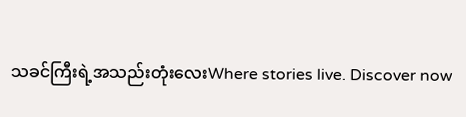သခင်ကြီးရဲ့အသည်းတုံးလေးWhere stories live. Discover now